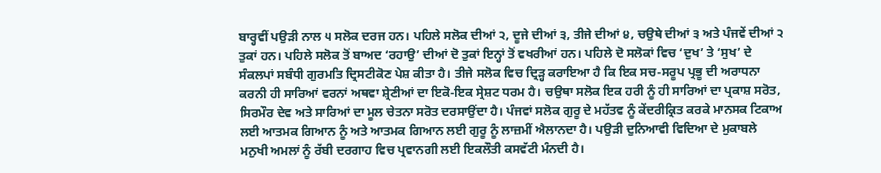ਬਾਰ੍ਹਵੀਂ ਪਉੜੀ ਨਾਲ ੫ ਸਲੋਕ ਦਰਜ ਹਨ। ਪਹਿਲੇ ਸਲੋਕ ਦੀਆਂ ੨, ਦੂਜੇ ਦੀਆਂ ੩, ਤੀਜੇ ਦੀਆਂ ੪, ਚਉਥੇ ਦੀਆਂ ੩ ਅਤੇ ਪੰਜਵੇਂ ਦੀਆਂ ੨ ਤੁਕਾਂ ਹਨ। ਪਹਿਲੇ ਸਲੋਕ ਤੋਂ ਬਾਅਦ ‘ਰਹਾਉ’ ਦੀਆਂ ਦੋ ਤੁਕਾਂ ਇਨ੍ਹਾਂ ਤੋਂ ਵਖਰੀਆਂ ਹਨ। ਪਹਿਲੇ ਦੋ ਸਲੋਕਾਂ ਵਿਚ ‘ਦੁਖ’ ਤੇ ‘ਸੁਖ’ ਦੇ ਸੰਕਲਪਾਂ ਸਬੰਧੀ ਗੁਰਮਤਿ ਦ੍ਰਿਸਟੀਕੋਣ ਪੇਸ਼ ਕੀਤਾ ਹੈ। ਤੀਜੇ ਸਲੋਕ ਵਿਚ ਦ੍ਰਿੜ੍ਹ ਕਰਾਇਆ ਹੈ ਕਿ ਇਕ ਸਚ-ਸਰੂਪ ਪ੍ਰਭੂ ਦੀ ਅਰਾਧਨਾ ਕਰਨੀ ਹੀ ਸਾਰਿਆਂ ਵਰਨਾਂ ਅਥਵਾ ਸ਼੍ਰੇਣੀਆਂ ਦਾ ਇਕੋ-ਇਕ ਸ੍ਰੇਸ਼ਟ ਧਰਮ ਹੈ। ਚਉਥਾ ਸਲੋਕ ਇਕ ਹਰੀ ਨੂੰ ਹੀ ਸਾਰਿਆਂ ਦਾ ਪ੍ਰਕਾਸ਼ ਸਰੋਤ, ਸਿਰਮੌਰ ਦੇਵ ਅਤੇ ਸਾਰਿਆਂ ਦਾ ਮੂਲ ਚੇਤਨਾ ਸਰੋਤ ਦਰਸਾਉਂਦਾ ਹੈ। ਪੰਜਵਾਂ ਸਲੋਕ ਗੁਰੂ ਦੇ ਮਹੱਤਵ ਨੂੰ ਕੇਂਦਰੀਕ੍ਰਿਤ ਕਰਕੇ ਮਾਨਸਕ ਟਿਕਾਅ ਲਈ ਆਤਮਕ ਗਿਆਨ ਨੂੰ ਅਤੇ ਆਤਮਕ ਗਿਆਨ ਲਈ ਗੁਰੂ ਨੂੰ ਲਾਜ਼ਮੀਂ ਐਲਾਨਦਾ ਹੈ। ਪਉੜੀ ਦੁਨਿਆਵੀ ਵਿਦਿਆ ਦੇ ਮੁਕਾਬਲੇ ਮਨੁਖੀ ਅਮਲਾਂ ਨੂੰ ਰੱਬੀ ਦਰਗਾਹ ਵਿਚ ਪ੍ਰਵਾਨਗੀ ਲਈ ਇਕਲੌਤੀ ਕਸਵੱਟੀ ਮੰਨਦੀ ਹੈ।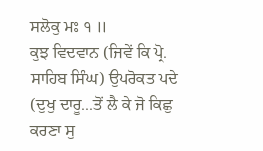ਸਲੋਕੁ ਮਃ ੧ ॥
ਕੁਝ ਵਿਦਵਾਨ (ਜਿਵੇਂ ਕਿ ਪ੍ਰੋ. ਸਾਹਿਬ ਸਿੰਘ) ਉਪਰੋਕਤ ਪਦੇ (ਦੁਖੁ ਦਾਰੂ...ਤੋਂ ਲੈ ਕੇ ਜੋ ਕਿਛੁ ਕਰਣਾ ਸੁ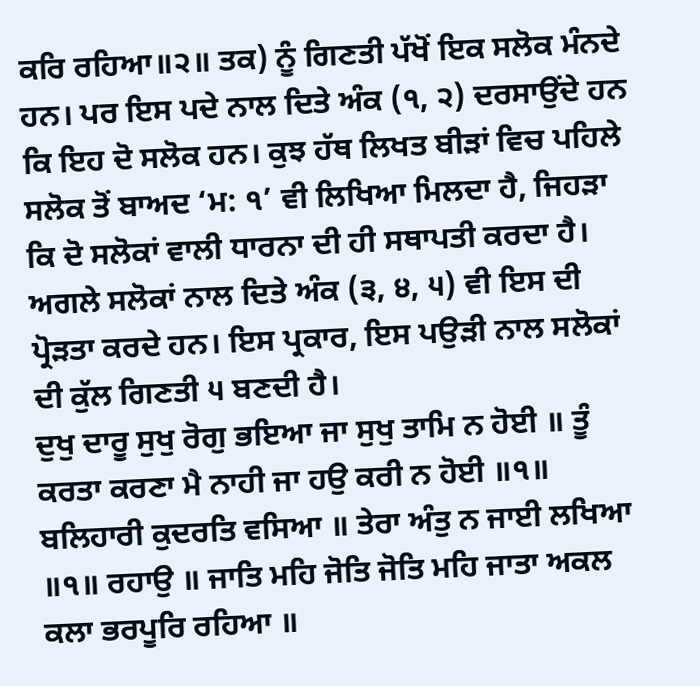ਕਰਿ ਰਹਿਆ॥੨॥ ਤਕ) ਨੂੰ ਗਿਣਤੀ ਪੱਖੋਂ ਇਕ ਸਲੋਕ ਮੰਨਦੇ ਹਨ। ਪਰ ਇਸ ਪਦੇ ਨਾਲ ਦਿਤੇ ਅੰਕ (੧, ੨) ਦਰਸਾਉਂਦੇ ਹਨ ਕਿ ਇਹ ਦੋ ਸਲੋਕ ਹਨ। ਕੁਝ ਹੱਥ ਲਿਖਤ ਬੀੜਾਂ ਵਿਚ ਪਹਿਲੇ ਸਲੋਕ ਤੋਂ ਬਾਅਦ ‘ਮ: ੧’ ਵੀ ਲਿਖਿਆ ਮਿਲਦਾ ਹੈ, ਜਿਹੜਾ ਕਿ ਦੋ ਸਲੋਕਾਂ ਵਾਲੀ ਧਾਰਨਾ ਦੀ ਹੀ ਸਥਾਪਤੀ ਕਰਦਾ ਹੈ। ਅਗਲੇ ਸਲੋਕਾਂ ਨਾਲ ਦਿਤੇ ਅੰਕ (੩, ੪, ੫) ਵੀ ਇਸ ਦੀ ਪ੍ਰੋੜਤਾ ਕਰਦੇ ਹਨ। ਇਸ ਪ੍ਰਕਾਰ, ਇਸ ਪਉੜੀ ਨਾਲ ਸਲੋਕਾਂ ਦੀ ਕੁੱਲ ਗਿਣਤੀ ੫ ਬਣਦੀ ਹੈ।
ਦੁਖੁ ਦਾਰੂ ਸੁਖੁ ਰੋਗੁ ਭਇਆ ਜਾ ਸੁਖੁ ਤਾਮਿ ਨ ਹੋਈ ॥ ਤੂੰ ਕਰਤਾ ਕਰਣਾ ਮੈ ਨਾਹੀ ਜਾ ਹਉ ਕਰੀ ਨ ਹੋਈ ॥੧॥ ਬਲਿਹਾਰੀ ਕੁਦਰਤਿ ਵਸਿਆ ॥ ਤੇਰਾ ਅੰਤੁ ਨ ਜਾਈ ਲਖਿਆ ॥੧॥ ਰਹਾਉ ॥ ਜਾਤਿ ਮਹਿ ਜੋਤਿ ਜੋਤਿ ਮਹਿ ਜਾਤਾ ਅਕਲ ਕਲਾ ਭਰਪੂਰਿ ਰਹਿਆ ॥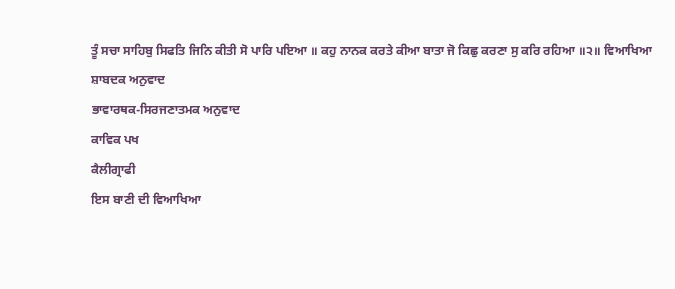ਤੂੰ ਸਚਾ ਸਾਹਿਬੁ ਸਿਫਤਿ ਜਿਨਿ ਕੀਤੀ ਸੋ ਪਾਰਿ ਪਇਆ ॥ ਕਹੁ ਨਾਨਕ ਕਰਤੇ ਕੀਆ ਬਾਤਾ ਜੋ ਕਿਛੁ ਕਰਣਾ ਸੁ ਕਰਿ ਰਹਿਆ ॥੨॥ ਵਿਆਖਿਆ
ਸ਼ਾਬਦਕ ਅਨੁਵਾਦ
ਭਾਵਾਰਥਕ-ਸਿਰਜਣਾਤਮਕ ਅਨੁਵਾਦ
ਕਾਵਿਕ ਪਖ
ਕੈਲੀਗ੍ਰਾਫੀ
ਇਸ ਬਾਣੀ ਦੀ ਵਿਆਖਿਆ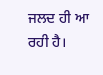ਜਲਦ ਹੀ ਆ ਰਹੀ ਹੈ।